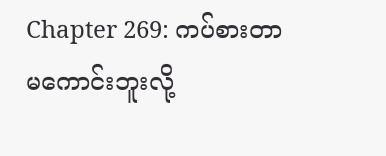Chapter 269: ကပ်စားတာ မကောင်းဘူးလို့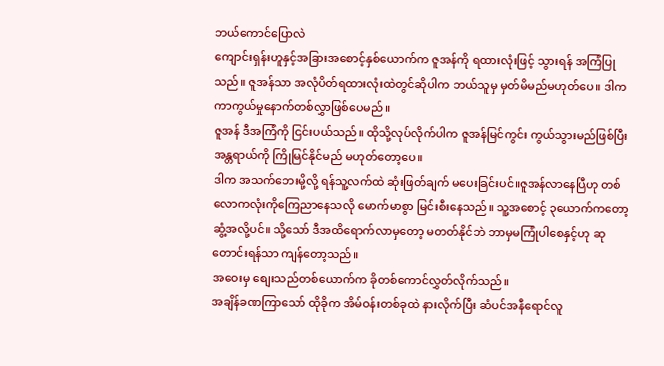ဘယ်ကောင်ပြောလဲ
ကျောင်းရှန်းဟူနှင့်အခြားအစောင့်နှစ်ယောက်က ဇူအန်ကို ရထားလုံးဖြင့် သွားရန် အကြံပြုသည်။ ဇူအန်သာ အလုံပိတ်ရထားလုံးထဲတွင်ဆိုပါက ဘယ်သူမှ မှတ်မိမည်မဟုတ်ပေ။ ဒါက ကာကွယ်မှုနောက်တစ်လွှာဖြစ်ပေမည်။
ဇူအန် ဒီအကြံကို ငြင်းပယ်သည်။ ထိုသို့လုပ်လိုက်ပါက ဇူအန်မြင်ကွင်း ကွယ်သွားမည်ဖြစ်ပြီး အန္တရာယ်ကို ကြိုမြင်နိုင်မည် မဟုတ်တော့ပေ။
ဒါက အသက်ဘေးမို့လို့ ရန်သူ့လက်ထဲ ဆုံးဖြတ်ချက် မပေးခြင်းပင်။ဇူအန်လာနေပြီဟု တစ်လောကလုံးကိုကြေညာနေသလို မောက်မာစွာ မြင်းစီးနေသည်။ သူ့အစောင့် ၃ယောက်ကတော့ ဆွံ့အလို့ပင်။ သို့သော် ဒီအထိရောက်လာမှတော့ မတတ်နိုင်ဘဲ ဘာမှမကြုံပါစေနှင့်ဟု ဆုတောင်းရန်သာ ကျန်တော့သည်။
အဝေးမှ စျေးသည်တစ်ယောက်က ခိုတစ်ကောင်လွှတ်လိုက်သည်။
အချိန်ခဏကြာသော် ထိုခိုက အိမ်ဝန်းတစ်ခုထဲ နားလိုက်ပြီး ဆံပင်အနီရောင်လူ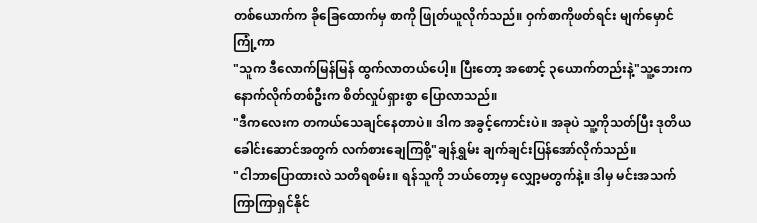တစ်ယောက်က ခိုခြေထောက်မှ စာကို ဖြုတ်ယူလိုက်သည်။ ဝှက်စာကိုဖတ်ရင်း မျက်မှောင်ကြုံ့ကာ
"သူက ဒီလောက်မြန်မြန် ထွက်လာတယ်ပေါ့။ ပြီးတော့ အစောင့် ၃ယောက်တည်းနဲ့"သူ့ဘေးက နောက်လိုက်တစ်ဦးက စိတ်လှုပ်ရှားစွာ ပြောလာသည်။
"ဒီကလေးက တကယ်သေချင်နေတာပဲ။ ဒါက အခွင့်ကောင်းပဲ။ အခုပဲ သူ့ကိုသတ်ပြီး ဒုတိယခေါင်းဆောင်အတွက် လက်စားချေကြစို့"ချန်ရွှမ်း ချက်ချင်းပြန်အော်လိုက်သည်။
"ငါဘာပြောထားလဲ သတိရစမ်း။ ရန်သူကို ဘယ်တော့မှ လျှော့မတွက်နဲ့။ ဒါမှ မင်းအသက်ကြာကြာရှင်နိုင်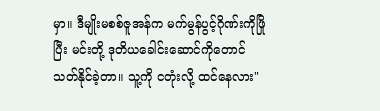မှာ။ ဒီမျိုးမစစ်ဇူအန်က မက်မွန်ပွင့်ဂိုဏ်းကိုဖြိုပြီး မင်းတို့ ဒုတိယခေါင်းဆောင်ကိုတောင် သတ်နိုင်ခဲ့တာ။ သူ့ကို ငတုံးလို့ ထင်နေလား"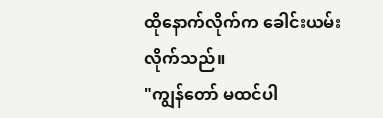ထိုနောက်လိုက်က ခေါင်းယမ်းလိုက်သည်။
"ကျွန်တော် မထင်ပါ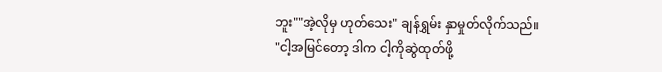ဘူး""အဲ့လိုမှ ဟုတ်သေး" ချန်ရွှမ်း နှာမှုတ်လိုက်သည်။
"ငါ့အမြင်တော့ ဒါက ငါ့ကိုဆွဲထုတ်ဖို့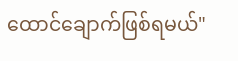ထောင်ချောက်ဖြစ်ရမယ်"